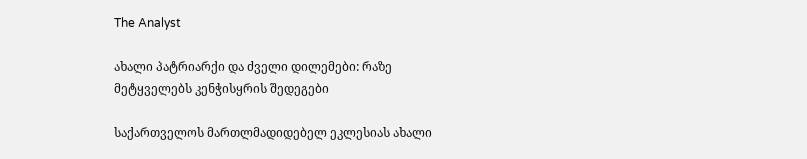The Analyst

ახალი პატრიარქი და ძველი დილემები: რაზე მეტყველებს კენჭისყრის შედეგები

საქართველოს მართლმადიდებელ ეკლესიას ახალი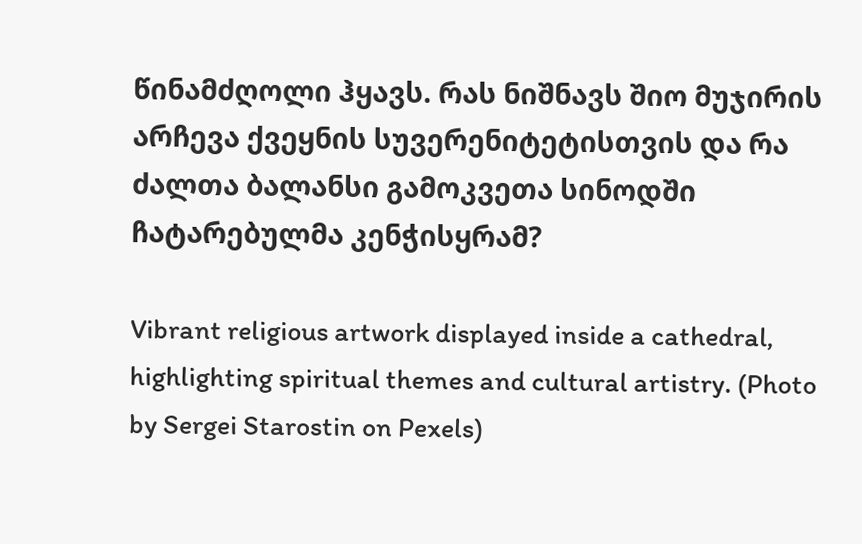წინამძღოლი ჰყავს. რას ნიშნავს შიო მუჯირის არჩევა ქვეყნის სუვერენიტეტისთვის და რა ძალთა ბალანსი გამოკვეთა სინოდში ჩატარებულმა კენჭისყრამ?

Vibrant religious artwork displayed inside a cathedral, highlighting spiritual themes and cultural artistry. (Photo by Sergei Starostin on Pexels)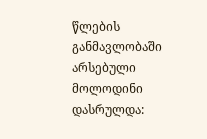წლების განმავლობაში არსებული მოლოდინი დასრულდა: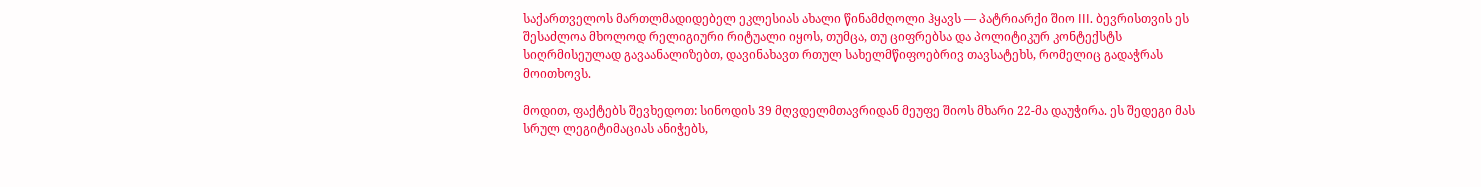საქართველოს მართლმადიდებელ ეკლესიას ახალი წინამძღოლი ჰყავს — პატრიარქი შიო III. ბევრისთვის ეს შესაძლოა მხოლოდ რელიგიური რიტუალი იყოს, თუმცა, თუ ციფრებსა და პოლიტიკურ კონტექსტს სიღრმისეულად გავაანალიზებთ, დავინახავთ რთულ სახელმწიფოებრივ თავსატეხს, რომელიც გადაჭრას მოითხოვს.

მოდით, ფაქტებს შევხედოთ: სინოდის 39 მღვდელმთავრიდან მეუფე შიოს მხარი 22-მა დაუჭირა. ეს შედეგი მას სრულ ლეგიტიმაციას ანიჭებს,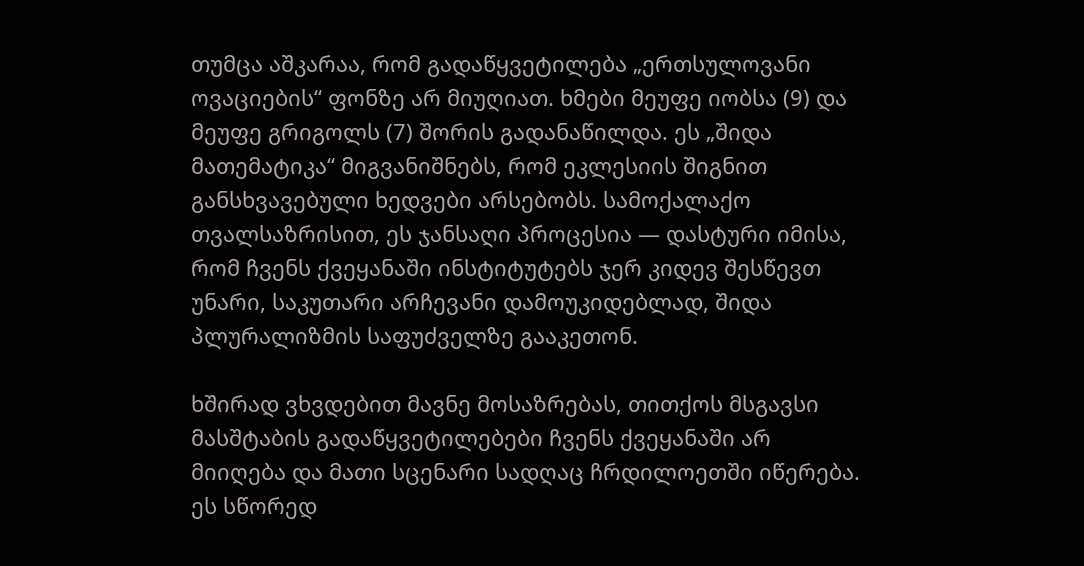თუმცა აშკარაა, რომ გადაწყვეტილება „ერთსულოვანი ოვაციების“ ფონზე არ მიუღიათ. ხმები მეუფე იობსა (9) და მეუფე გრიგოლს (7) შორის გადანაწილდა. ეს „შიდა მათემატიკა“ მიგვანიშნებს, რომ ეკლესიის შიგნით განსხვავებული ხედვები არსებობს. სამოქალაქო თვალსაზრისით, ეს ჯანსაღი პროცესია — დასტური იმისა, რომ ჩვენს ქვეყანაში ინსტიტუტებს ჯერ კიდევ შესწევთ უნარი, საკუთარი არჩევანი დამოუკიდებლად, შიდა პლურალიზმის საფუძველზე გააკეთონ.

ხშირად ვხვდებით მავნე მოსაზრებას, თითქოს მსგავსი მასშტაბის გადაწყვეტილებები ჩვენს ქვეყანაში არ მიიღება და მათი სცენარი სადღაც ჩრდილოეთში იწერება. ეს სწორედ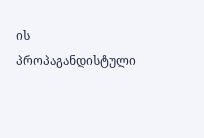ის პროპაგანდისტული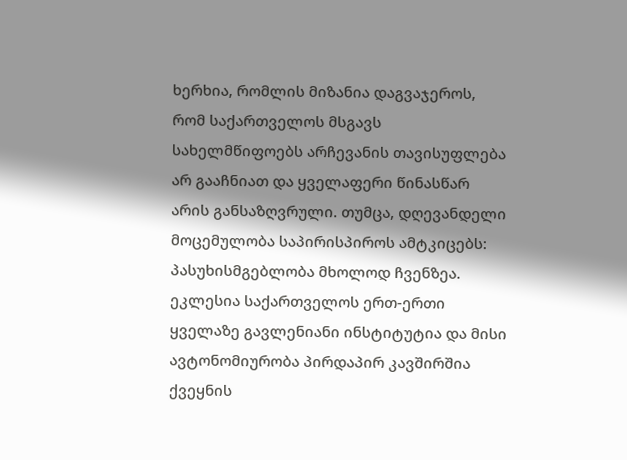ხერხია, რომლის მიზანია დაგვაჯეროს, რომ საქართველოს მსგავს სახელმწიფოებს არჩევანის თავისუფლება არ გააჩნიათ და ყველაფერი წინასწარ არის განსაზღვრული. თუმცა, დღევანდელი მოცემულობა საპირისპიროს ამტკიცებს: პასუხისმგებლობა მხოლოდ ჩვენზეა. ეკლესია საქართველოს ერთ-ერთი ყველაზე გავლენიანი ინსტიტუტია და მისი ავტონომიურობა პირდაპირ კავშირშია ქვეყნის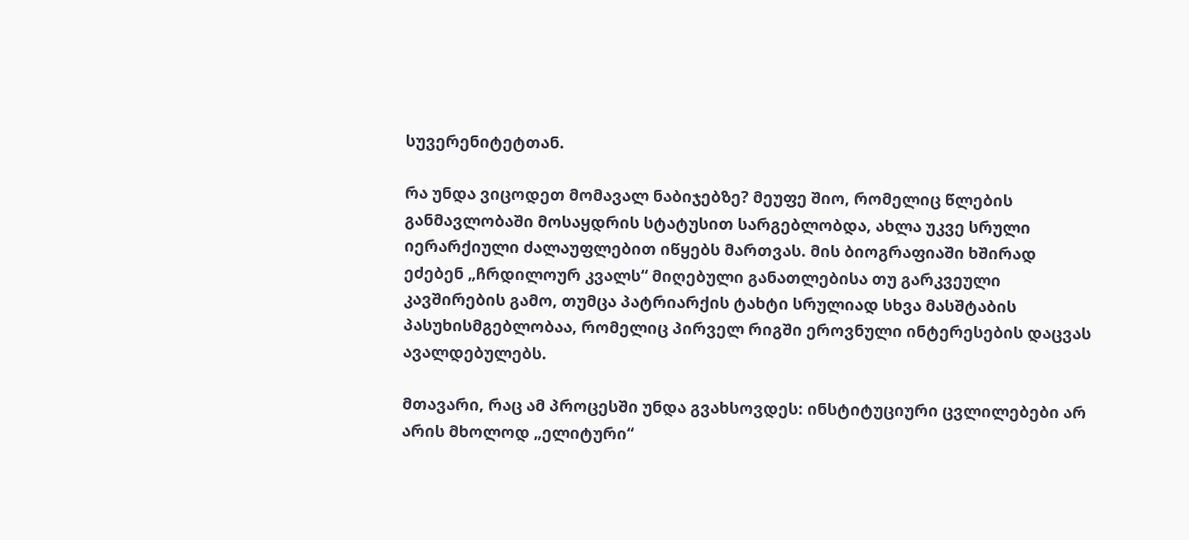სუვერენიტეტთან.

რა უნდა ვიცოდეთ მომავალ ნაბიჯებზე? მეუფე შიო, რომელიც წლების განმავლობაში მოსაყდრის სტატუსით სარგებლობდა, ახლა უკვე სრული იერარქიული ძალაუფლებით იწყებს მართვას. მის ბიოგრაფიაში ხშირად ეძებენ „ჩრდილოურ კვალს“ მიღებული განათლებისა თუ გარკვეული კავშირების გამო, თუმცა პატრიარქის ტახტი სრულიად სხვა მასშტაბის პასუხისმგებლობაა, რომელიც პირველ რიგში ეროვნული ინტერესების დაცვას ავალდებულებს.

მთავარი, რაც ამ პროცესში უნდა გვახსოვდეს: ინსტიტუციური ცვლილებები არ არის მხოლოდ „ელიტური“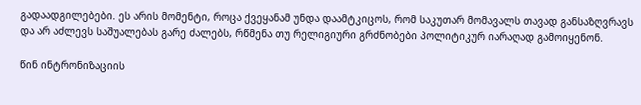გადაადგილებები. ეს არის მომენტი, როცა ქვეყანამ უნდა დაამტკიცოს, რომ საკუთარ მომავალს თავად განსაზღვრავს და არ აძლევს საშუალებას გარე ძალებს, რწმენა თუ რელიგიური გრძნობები პოლიტიკურ იარაღად გამოიყენონ.

წინ ინტრონიზაციის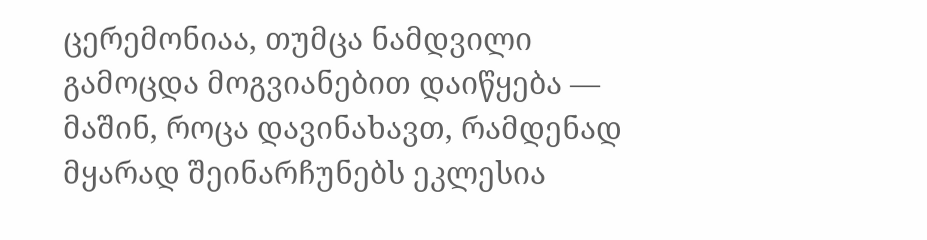ცერემონიაა, თუმცა ნამდვილი გამოცდა მოგვიანებით დაიწყება — მაშინ, როცა დავინახავთ, რამდენად მყარად შეინარჩუნებს ეკლესია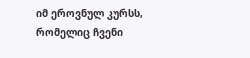იმ ეროვნულ კურსს, რომელიც ჩვენი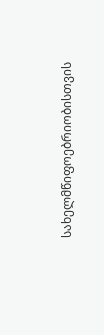სახელმწიფოებრიობისთვის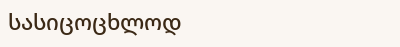სასიცოცხლოდ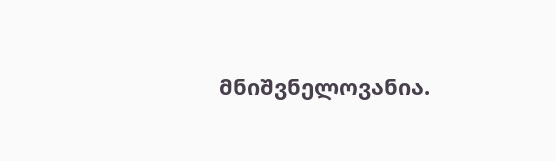მნიშვნელოვანია.